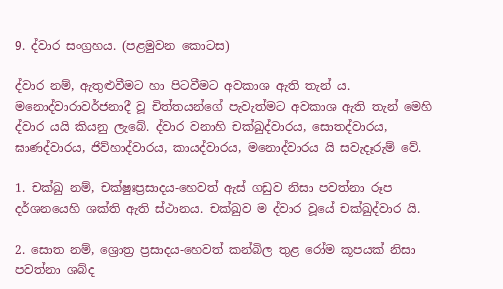9. ද්වාර සංග්‍රහය. (පළමුවන කොටස)

ද්වාර නම්, ඇතුළුවීමට හා පිටවීමට අවකාශ ඇති තැන් ය. මනොද්වාරාවර්ජනාදී වූ චිත්තයන්ගේ පැවැත්මට අවකාශ ඇති තැන් මෙහි ද්වාර යයි කියනු ලැබේ. ද්වාර වනාහි චක්ඛුද්වාරය, සොතද්වාරය, ඝාණද්වාරය, ජිව්හාද්වාරය, කායද්වාරය, මනොද්වාරය යි සවැදෑරුම් වේ.

1. චක්ඛු නම්, චක්ෂුඃප්‍රසාදය-හෙවත් ඇස් ගඩුව නිසා පවත්නා රූප දර්ශනයෙහි ශක්ති ඇති ස්ථානය. චක්ඛුව ම ද්වාර වූයේ චක්ඛුද්වාර යි.

2. සොත නම්, ශ්‍රොත්‍ර ප්‍රසාදය-හෙවත් කන්බිල තුළ රෝම කූපයක් නිසා පවත්නා ශබ්ද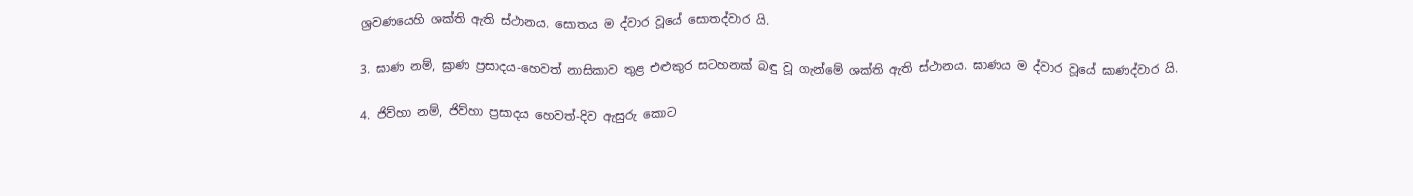ශ්‍රවණයෙහි ශක්ති ඇති ස්ථානය. සොතය ම ද්වාර වූයේ සොතද්වාර යි.

3. ඝාණ නම්, ඝ්‍රාණ ප්‍රසාදය-හෙවත් නාසිකාව තුළ එළුකුර සටහනක් බඳු වූ ගැන්මේ ශක්ති ඇති ස්ථානය. ඝාණය ම ද්වාර වූයේ ඝාණද්වාර යි.

4. ජිව්හා නම්, ජිව්හා ප්‍රසාදය හෙවත්-දිව ඇසුරු කොට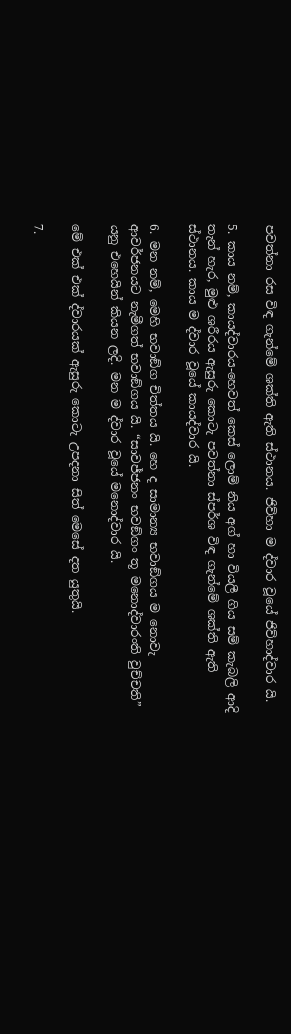පවත්නා රස විඳ ගැන්මේ ශක්ති ඇති ස්ථානය. ජිව්හා ම ද්වාර වූයේ ජිව්හාද්වාර යි.

5. කාය නම්, කායද්වාරය-හෙවත් කෙස් ලොම් නිය අග් හා වියලී ගිය සම් කැබලි ආදි තැන් හැර, මුළු ශරීරය ඇසුරු කොටැ පවත්නා ස්පර්ශ විඳ ගැන්මේ ශක්ති ඇති ස්ථානය. කාය ම ද්වාර වූයේ කායද්වාර යි.

6. මන නම්, මෙහි භවාඞ්ග චිත්තය යි. හෙ ද සාමාන්‍ය භවාඞ්ගය ම නොවැ ආවර්ජනයට නැමීගත් භවාඞ්ගය යි. “සාවජ්ජනං භවඞ්ගං තූ මනොද්වාරංති වුච්චති” යනු එහෙයින් කියන ලදි. මන ම ද්වාර වූයේ මනොද්වාර යි.

මේ එක් එක් ද්වාරයක් ඇසුරු කොටැ උපදනා සිත් මෙසේ දත යුතුයි.

7.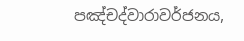පඤ්චද්වාරාවර්ජනය,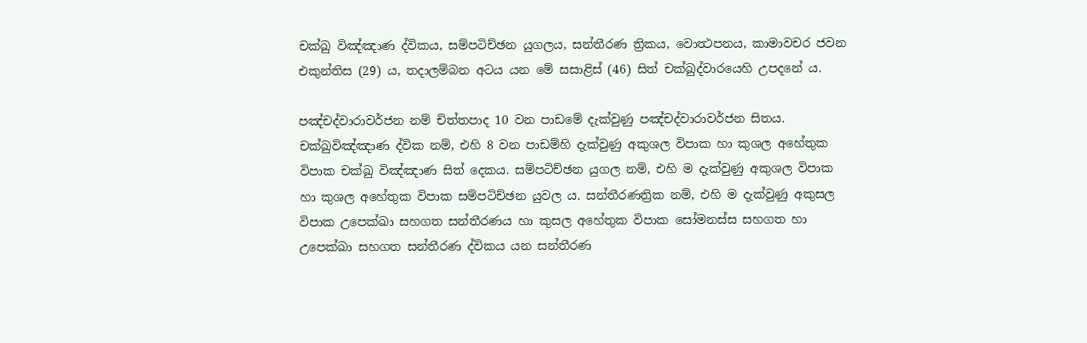චක්ඛු විඤ්ඤාණ ද්විකය, සම්පටිච්ඡන යුගලය, සන්තීරණ ත්‍රිකය, වොත්‍ථපනය, කාමාවචර ජවන එකුන්තිස (29) ය, තදාලම්බන අටය යන මේ සසාළිස් (46) සිත් චක්ඛුද්වාරයෙහි උපදනේ ය.

පඤ්චද්වාරාවර්ජන නම් චිත්තපාද 10 වන පාඩමේ දැක්වුණු පඤ්චද්වාරාවර්ජන සිතය. චක්ඛුවිඤ්ඤාණ ද්වික නම්, එහි 8 වන පාඩම්හි දැක්වුණු අකුශල විපාක හා කුශල අහේතුක විපාක චක්ඛු විඤ්ඤාණ සිත් දෙකය. සම්පටිච්ඡන යුගල නම්, එහි ම දැක්වුණු අකුශල විපාක හා කුශල අහේතුක විපාක සම්පටිච්ඡන යුවල ය. සන්තීරණත්‍රික නම්, එහි ම දැක්වුණු අකුසල විපාක උපෙක්ඛා සහගත සන්තීරණය හා කුසල අහේතුක විපාක සෝමනස්ස සහගත හා උපෙක්ඛා සහගත සන්තීරණ ද්විකය යන සන්තීරණ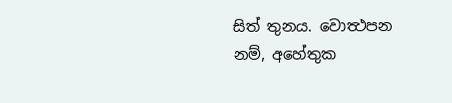සිත් තුනය. වොත්‍ථපන නම්, අහේතුක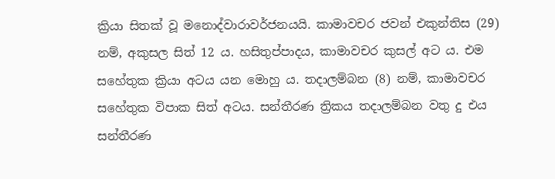ක්‍රියා සිතක් වූ මනොද්වාරාවර්ජනයයි. කාමාවචර ජවන් එකුන්තිස (29) නම්, අකුසල සිත් 12 ය. හසිතුප්පාදය, කාමාවචර කුසල් අට ය. එම සහේතුක ක්‍රියා අටය යන මොහු ය. තදාලම්බන (8) නම්, කාමාවචර සහේතුක විපාක සිත් අටය. සන්තීරණ ත්‍රිකය තදාලම්බන වතු දු එය සන්තීරණ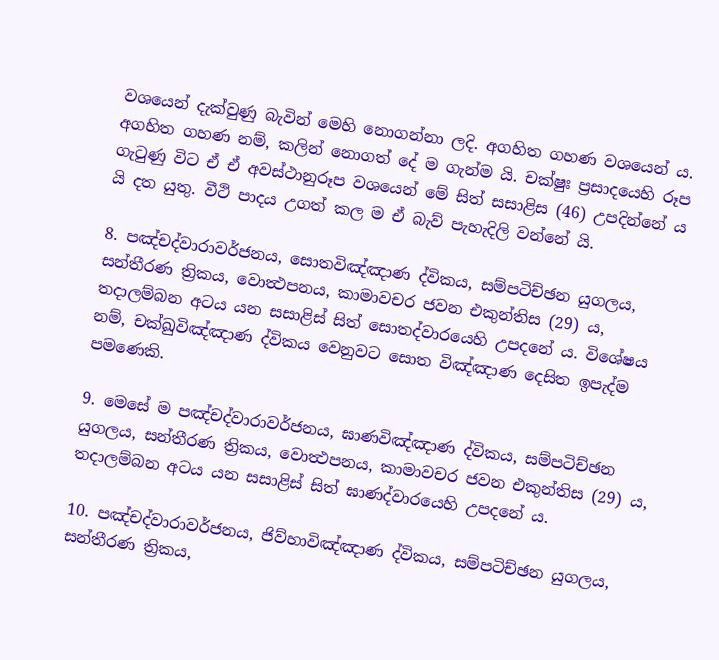වශයෙන් දැක්වුණු බැවින් මෙහි නොගන්නා ලදි. අගහිත ගහණ වශයෙන් ය. අගහිත ගහණ නම්, කලින් නොගත් දේ ම ගැන්ම යි. චක්ෂුඃ ප්‍රසාදයෙහි රූප ගැටුණු විට ඒ ඒ අවස්ථානුරූප වශයෙන් මේ සිත් සසාළිස (46) උපදින්නේ ය යි දත යුතු. වීථි පාදය උගත් කල ම ඒ බැව් පැහැදිලි වන්නේ යි.

8. පඤ්චද්වාරාවර්ජනය, සොතවිඤ්ඤාණ ද්විකය, සම්පටිච්ඡන යුගලය, සන්තීරණ ත්‍රිකය, වොත්‍ථපනය, කාමාවචර ජවන එකුන්තිස (29) ය, තදාලම්බන අටය යන සසාළිස් සිත් සොතද්වාරයෙහි උපදනේ ය. විශේෂය නම්, චක්ඛුවිඤ්ඤාණ ද්විකය වෙනුවට සොත විඤ්ඤාණ දෙසිත ඉපැද්ම පමණෙකි.

9. මෙසේ ම පඤ්චද්වාරාවර්ජනය, ඝාණවිඤ්ඤාණ ද්විකය, සම්පටිච්ඡන යුගලය, සන්තීරණ ත්‍රිකය, වොත්‍ථපනය, කාමාවචර ජවන එකුන්තිස (29) ය, තදාලම්බන අටය යන සසාළිස් සිත් ඝාණද්වාරයෙහි උපදනේ ය.

10. පඤ්චද්වාරාවර්ජනය, ජිව්හාවිඤ්ඤාණ ද්විකය, සම්පටිච්ඡන යුගලය, සන්තීරණ ත්‍රිකය,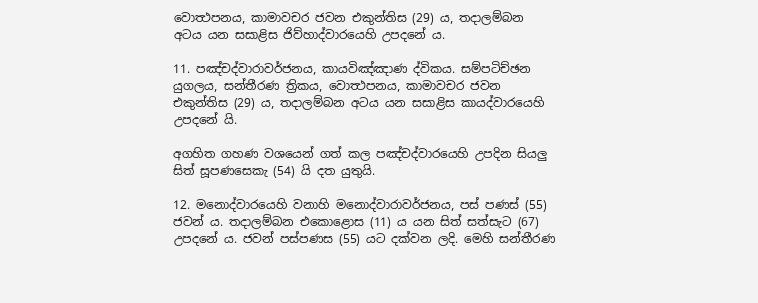වොත්‍ථපනය, කාමාවචර ජවන එකුන්තිස (29) ය, තදාලම්බන අටය යන සසාළිස ජිව්හාද්වාරයෙහි උපදනේ ය.

11. පඤ්චද්වාරාවර්ජනය, කායවිඤ්ඤාණ ද්විකය. සම්පටිච්ඡන යුගලය, සන්තීරණ ත්‍රිකය, වොත්‍ථපනය, කාමාවචර ජවන එකුන්තිස (29) ය, තදාලම්බන අටය යන සසාළිස කායද්වාරයෙහි උපදනේ යි.

අගහිත ගහණ වශයෙන් ගත් කල පඤ්චද්වාරයෙහි උපදින සියලු සිත් සූපණසෙකැ (54) යි දත යුතුයි.

12. මනොද්වාරයෙහි වනාහි මනොද්වාරාවර්ජනය, පස් පණස් (55) ජවන් ය. තදාලම්බන එකොළොස (11) ය යන සිත් සත්සැට (67) උපදනේ ය. ජවන් පස්පණස (55) යට දක්වන ලදි. මෙහි සන්තීරණ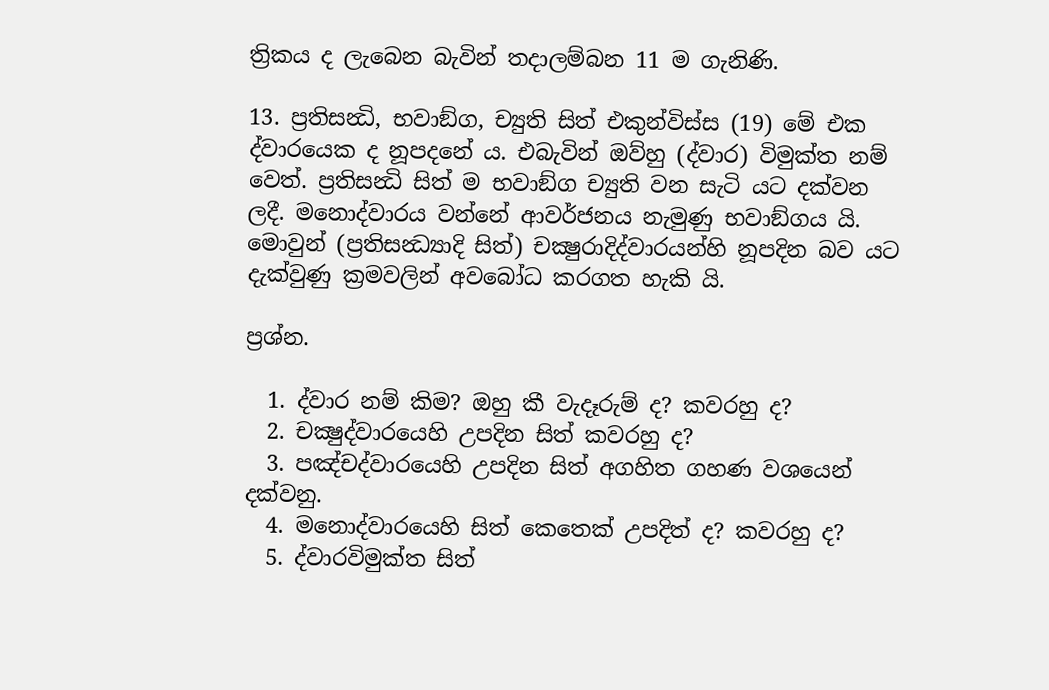ත්‍රිකය ද ලැබෙන බැවින් තදාලම්බන 11 ම ගැනිණි.

13. ප්‍රතිසන්‍ධි, භවාඞ්ග, ච්‍යුති සිත් එකුන්විස්ස (19) මේ එක ද්වාරයෙක ද නූපදනේ ය. එබැවින් ඔව්හු (ද්වාර) විමුක්ත නම් වෙත්. ප්‍රතිසන්‍ධි සිත් ම භවාඞ්ග ච්‍යුති වන සැටි යට දක්වන ලදී. මනොද්වාරය වන්නේ ආවර්ජනය නැමුණු භවාඞ්ගය යි. මොවුන් (ප්‍රතිසන්‍ධ්‍යාදි සිත්) චක්‍ෂුරාදිද්වාරයන්හි නූපදින බව යට දැක්වුණු ක්‍රමවලින් අවබෝධ කරගත හැකි යි.

ප්‍රශ්න.

  1. ද්වාර නම් කිම? ඔහු කී වැදෑරුම් ද? කවරහු ද?
  2. චක්‍ෂුද්වාරයෙහි උපදින සිත් කවරහු ද?
  3. පඤ්චද්වාරයෙහි උපදින සිත් අගහිත ගහණ වශයෙන් දක්වනු.
  4. මනොද්වාරයෙහි සිත් කෙතෙක් උපදිත් ද? කවරහු ද?
  5. ද්වාරවිමුක්ත සිත්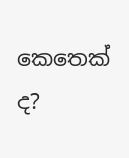කෙතෙක් ද?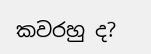කවරහු ද?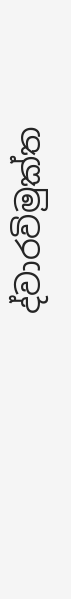ද්වාරවිමුක්ත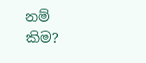නම් කිම?